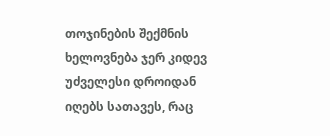თოჯინების შექმნის ხელოვნება ჯერ კიდევ უძველესი დროიდან იღებს სათავეს, რაც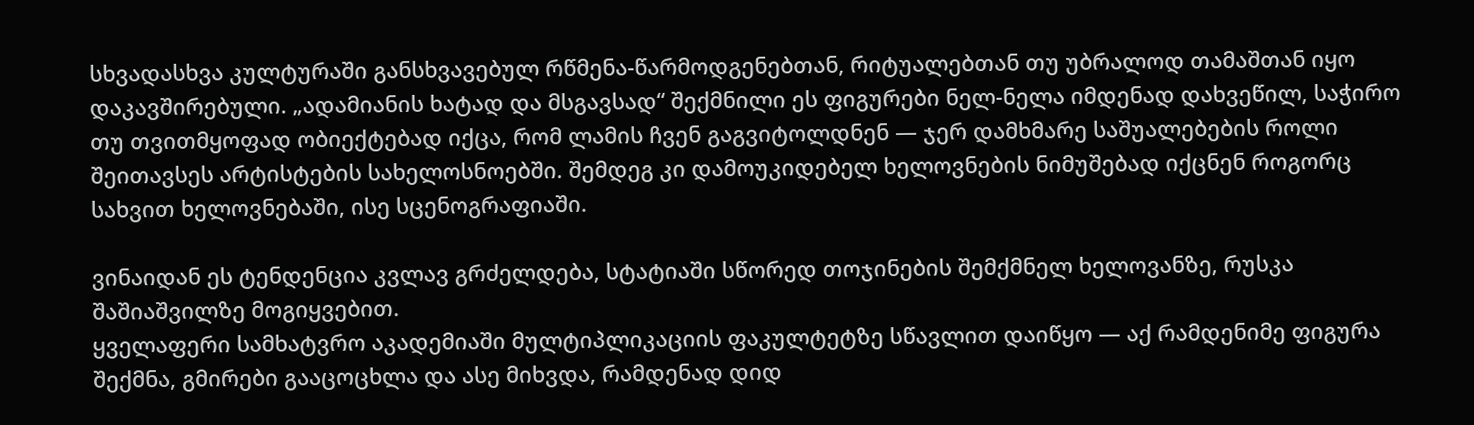სხვადასხვა კულტურაში განსხვავებულ რწმენა-წარმოდგენებთან, რიტუალებთან თუ უბრალოდ თამაშთან იყო დაკავშირებული. „ადამიანის ხატად და მსგავსად“ შექმნილი ეს ფიგურები ნელ-ნელა იმდენად დახვეწილ, საჭირო თუ თვითმყოფად ობიექტებად იქცა, რომ ლამის ჩვენ გაგვიტოლდნენ — ჯერ დამხმარე საშუალებების როლი შეითავსეს არტისტების სახელოსნოებში. შემდეგ კი დამოუკიდებელ ხელოვნების ნიმუშებად იქცნენ როგორც სახვით ხელოვნებაში, ისე სცენოგრაფიაში.

ვინაიდან ეს ტენდენცია კვლავ გრძელდება, სტატიაში სწორედ თოჯინების შემქმნელ ხელოვანზე, რუსკა შაშიაშვილზე მოგიყვებით.
ყველაფერი სამხატვრო აკადემიაში მულტიპლიკაციის ფაკულტეტზე სწავლით დაიწყო — აქ რამდენიმე ფიგურა შექმნა, გმირები გააცოცხლა და ასე მიხვდა, რამდენად დიდ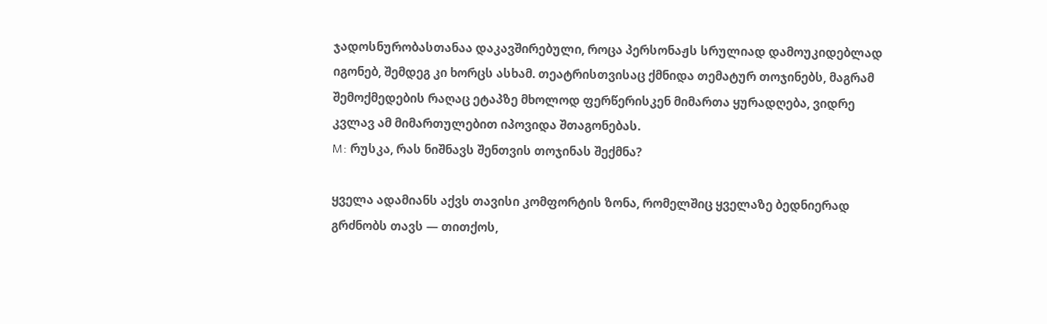ჯადოსნურობასთანაა დაკავშირებული, როცა პერსონაჟს სრულიად დამოუკიდებლად იგონებ, შემდეგ კი ხორცს ასხამ. თეატრისთვისაც ქმნიდა თემატურ თოჯინებს, მაგრამ შემოქმედების რაღაც ეტაპზე მხოლოდ ფერწერისკენ მიმართა ყურადღება, ვიდრე კვლავ ამ მიმართულებით იპოვიდა შთაგონებას.
M: რუსკა, რას ნიშნავს შენთვის თოჯინას შექმნა?

ყველა ადამიანს აქვს თავისი კომფორტის ზონა, რომელშიც ყველაზე ბედნიერად გრძნობს თავს — თითქოს,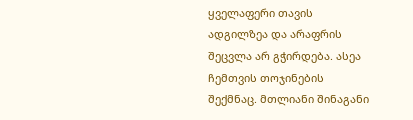ყველაფერი თავის ადგილზეა და არაფრის შეცვლა არ გჭირდება. ასეა ჩემთვის თოჯინების შექმნაც. მთლიანი შინაგანი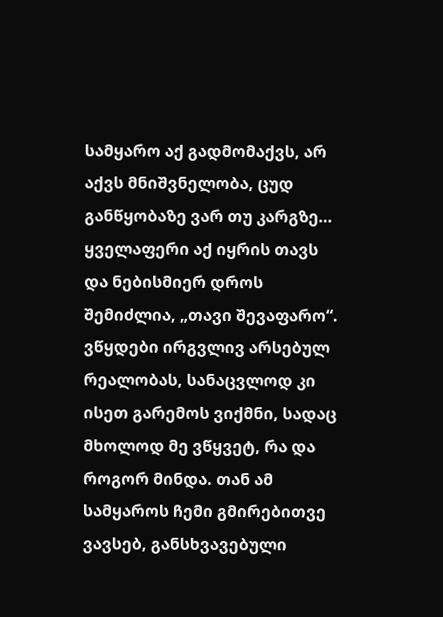სამყარო აქ გადმომაქვს, არ აქვს მნიშვნელობა, ცუდ განწყობაზე ვარ თუ კარგზე… ყველაფერი აქ იყრის თავს და ნებისმიერ დროს შემიძლია, „თავი შევაფარო“. ვწყდები ირგვლივ არსებულ რეალობას, სანაცვლოდ კი ისეთ გარემოს ვიქმნი, სადაც მხოლოდ მე ვწყვეტ, რა და როგორ მინდა. თან ამ სამყაროს ჩემი გმირებითვე ვავსებ, განსხვავებული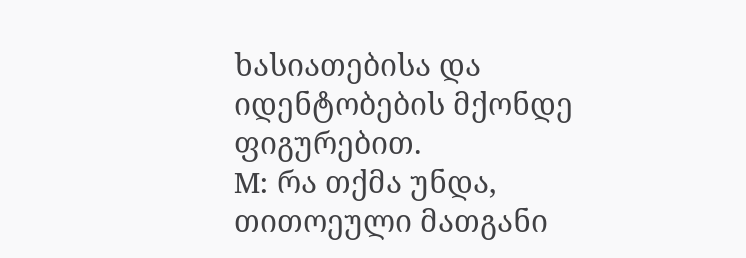ხასიათებისა და იდენტობების მქონდე ფიგურებით.
M: რა თქმა უნდა, თითოეული მათგანი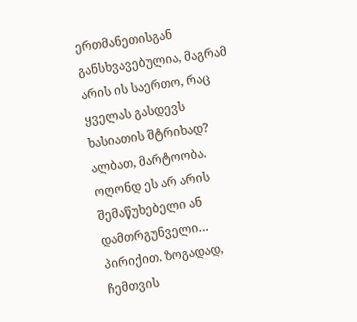ერთმანეთისგან განსხვავებულია, მაგრამ არის ის საერთო, რაც ყველას გასდევს ხასიათის შტრიხად?
ალბათ, მარტოობა. ოღონდ ეს არ არის შემაწუხებელი ან დამთრგუნველი… პირიქით. ზოგადად, ჩემთვის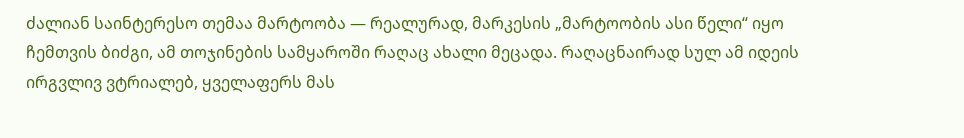ძალიან საინტერესო თემაა მარტოობა — რეალურად, მარკესის „მარტოობის ასი წელი“ იყო ჩემთვის ბიძგი, ამ თოჯინების სამყაროში რაღაც ახალი მეცადა. რაღაცნაირად სულ ამ იდეის ირგვლივ ვტრიალებ, ყველაფერს მას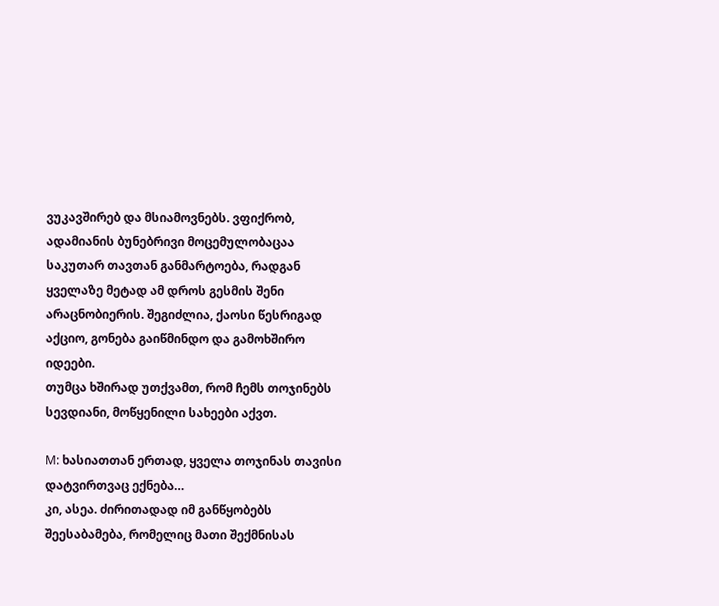ვუკავშირებ და მსიამოვნებს. ვფიქრობ, ადამიანის ბუნებრივი მოცემულობაცაა საკუთარ თავთან განმარტოება, რადგან ყველაზე მეტად ამ დროს გესმის შენი არაცნობიერის. შეგიძლია, ქაოსი წესრიგად აქციო, გონება გაიწმინდო და გამოხშირო იდეები.
თუმცა ხშირად უთქვამთ, რომ ჩემს თოჯინებს სევდიანი, მოწყენილი სახეები აქვთ.

M: ხასიათთან ერთად, ყველა თოჯინას თავისი დატვირთვაც ექნება…
კი, ასეა. ძირითადად იმ განწყობებს შეესაბამება, რომელიც მათი შექმნისას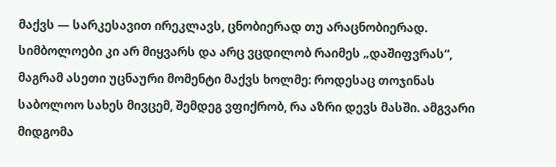მაქვს — სარკესავით ირეკლავს, ცნობიერად თუ არაცნობიერად. სიმბოლოები კი არ მიყვარს და არც ვცდილობ რაიმეს „დაშიფვრას“, მაგრამ ასეთი უცნაური მომენტი მაქვს ხოლმე: როდესაც თოჯინას საბოლოო სახეს მივცემ, შემდეგ ვფიქრობ, რა აზრი დევს მასში. ამგვარი მიდგომა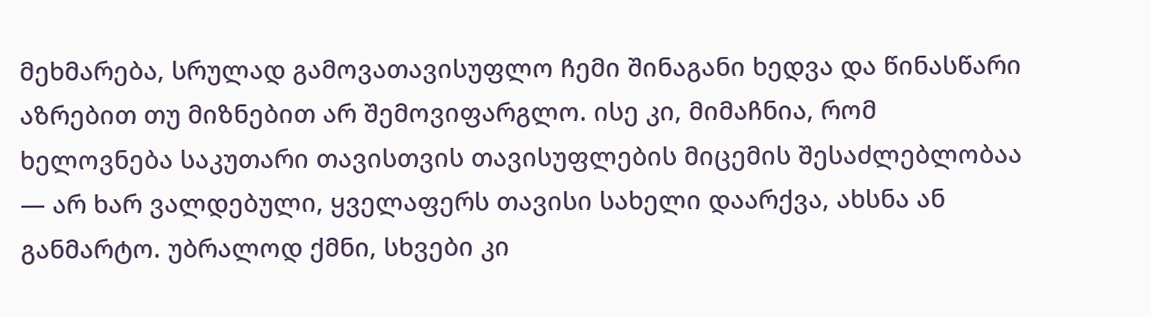მეხმარება, სრულად გამოვათავისუფლო ჩემი შინაგანი ხედვა და წინასწარი აზრებით თუ მიზნებით არ შემოვიფარგლო. ისე კი, მიმაჩნია, რომ ხელოვნება საკუთარი თავისთვის თავისუფლების მიცემის შესაძლებლობაა — არ ხარ ვალდებული, ყველაფერს თავისი სახელი დაარქვა, ახსნა ან განმარტო. უბრალოდ ქმნი, სხვები კი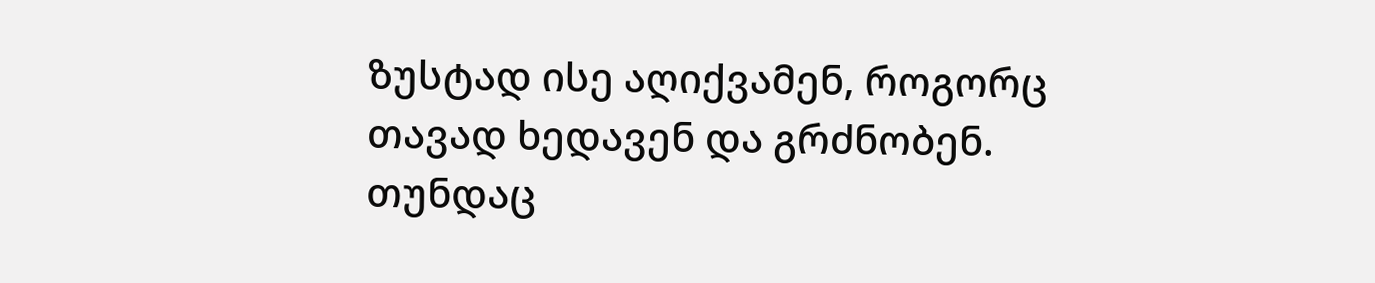ზუსტად ისე აღიქვამენ, როგორც თავად ხედავენ და გრძნობენ. თუნდაც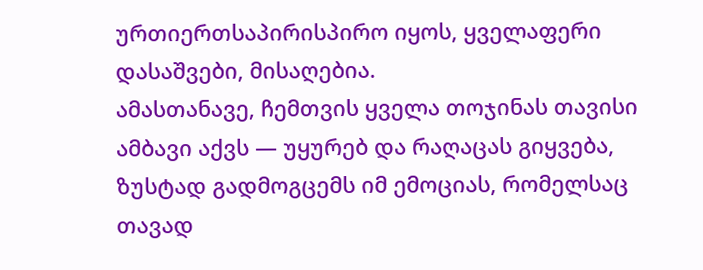ურთიერთსაპირისპირო იყოს, ყველაფერი დასაშვები, მისაღებია.
ამასთანავე, ჩემთვის ყველა თოჯინას თავისი ამბავი აქვს — უყურებ და რაღაცას გიყვება, ზუსტად გადმოგცემს იმ ემოციას, რომელსაც თავად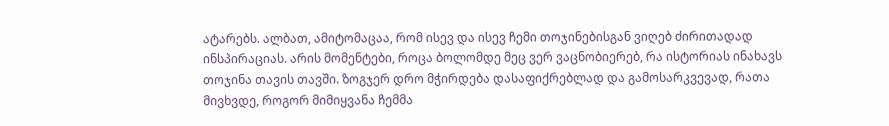ატარებს. ალბათ, ამიტომაცაა, რომ ისევ და ისევ ჩემი თოჯინებისგან ვიღებ ძირითადად ინსპირაციას. არის მომენტები, როცა ბოლომდე მეც ვერ ვაცნობიერებ, რა ისტორიას ინახავს თოჯინა თავის თავში. ზოგჯერ დრო მჭირდება დასაფიქრებლად და გამოსარკვევად, რათა მივხვდე, როგორ მიმიყვანა ჩემმა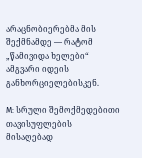არაცნობიერებმა მის შექმნამდე — რატომ „წამივიდა ხელები“ ამგვარი იდეის განხორციელებისკენ.

M: სრული შემოქმედებითი თავისუფლების მისაღებად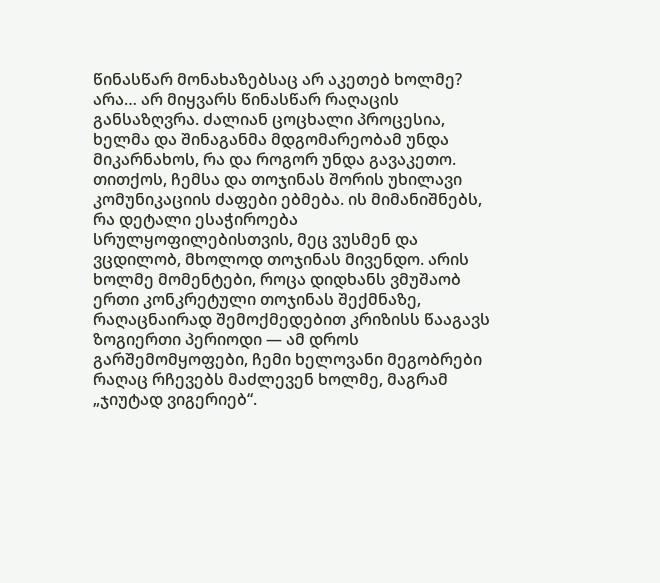წინასწარ მონახაზებსაც არ აკეთებ ხოლმე?
არა… არ მიყვარს წინასწარ რაღაცის განსაზღვრა. ძალიან ცოცხალი პროცესია, ხელმა და შინაგანმა მდგომარეობამ უნდა მიკარნახოს, რა და როგორ უნდა გავაკეთო. თითქოს, ჩემსა და თოჯინას შორის უხილავი კომუნიკაციის ძაფები ებმება. ის მიმანიშნებს, რა დეტალი ესაჭიროება სრულყოფილებისთვის, მეც ვუსმენ და ვცდილობ, მხოლოდ თოჯინას მივენდო. არის ხოლმე მომენტები, როცა დიდხანს ვმუშაობ ერთი კონკრეტული თოჯინას შექმნაზე, რაღაცნაირად შემოქმედებით კრიზისს წააგავს ზოგიერთი პერიოდი — ამ დროს გარშემომყოფები, ჩემი ხელოვანი მეგობრები რაღაც რჩევებს მაძლევენ ხოლმე, მაგრამ „ჯიუტად ვიგერიებ“.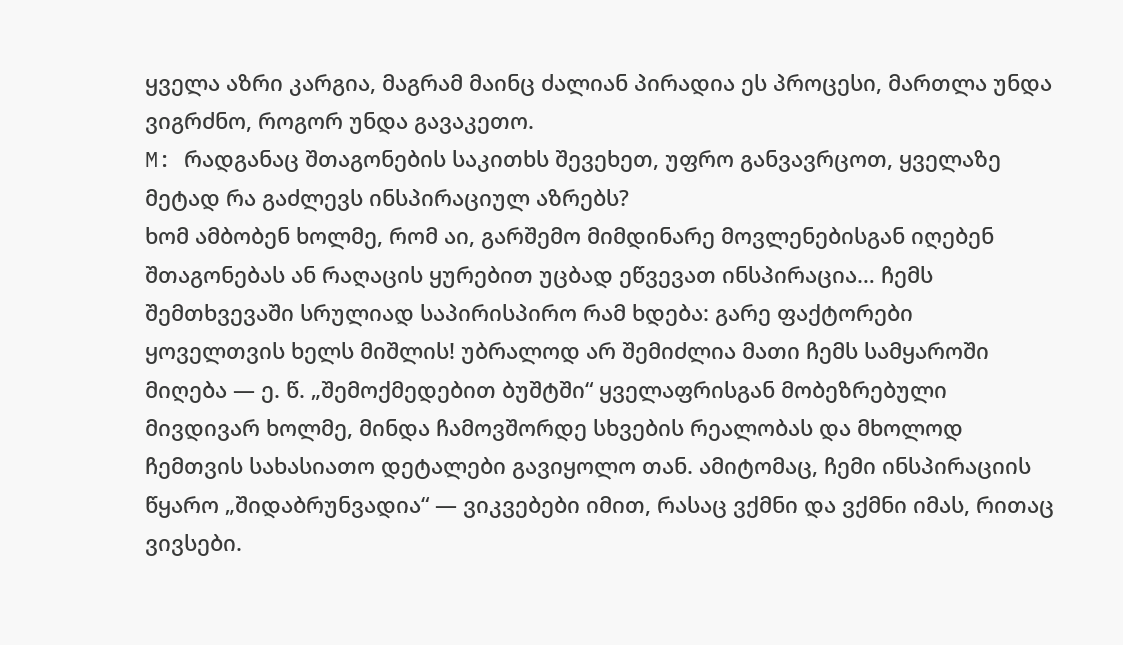ყველა აზრი კარგია, მაგრამ მაინც ძალიან პირადია ეს პროცესი, მართლა უნდა ვიგრძნო, როგორ უნდა გავაკეთო.
M: რადგანაც შთაგონების საკითხს შევეხეთ, უფრო განვავრცოთ, ყველაზე მეტად რა გაძლევს ინსპირაციულ აზრებს?
ხომ ამბობენ ხოლმე, რომ აი, გარშემო მიმდინარე მოვლენებისგან იღებენ შთაგონებას ან რაღაცის ყურებით უცბად ეწვევათ ინსპირაცია… ჩემს შემთხვევაში სრულიად საპირისპირო რამ ხდება: გარე ფაქტორები ყოველთვის ხელს მიშლის! უბრალოდ არ შემიძლია მათი ჩემს სამყაროში მიღება — ე. წ. „შემოქმედებით ბუშტში“ ყველაფრისგან მობეზრებული მივდივარ ხოლმე, მინდა ჩამოვშორდე სხვების რეალობას და მხოლოდ ჩემთვის სახასიათო დეტალები გავიყოლო თან. ამიტომაც, ჩემი ინსპირაციის წყარო „შიდაბრუნვადია“ — ვიკვებები იმით, რასაც ვქმნი და ვქმნი იმას, რითაც ვივსები.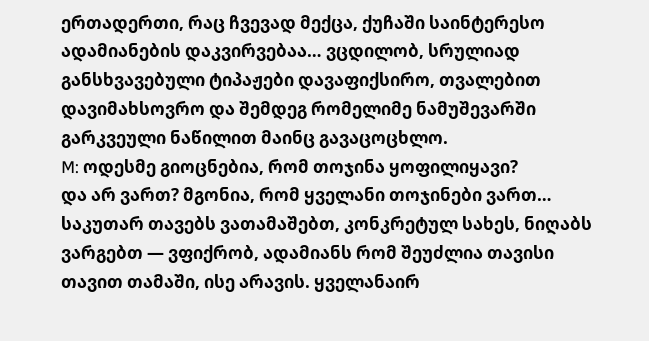ერთადერთი, რაც ჩვევად მექცა, ქუჩაში საინტერესო ადამიანების დაკვირვებაა… ვცდილობ, სრულიად განსხვავებული ტიპაჟები დავაფიქსირო, თვალებით დავიმახსოვრო და შემდეგ რომელიმე ნამუშევარში გარკვეული ნაწილით მაინც გავაცოცხლო.
M: ოდესმე გიოცნებია, რომ თოჯინა ყოფილიყავი?
და არ ვართ? მგონია, რომ ყველანი თოჯინები ვართ… საკუთარ თავებს ვათამაშებთ, კონკრეტულ სახეს, ნიღაბს ვარგებთ — ვფიქრობ, ადამიანს რომ შეუძლია თავისი თავით თამაში, ისე არავის. ყველანაირ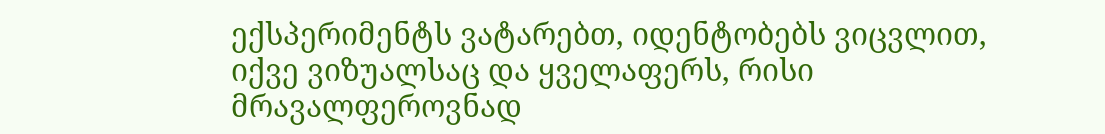ექსპერიმენტს ვატარებთ, იდენტობებს ვიცვლით, იქვე ვიზუალსაც და ყველაფერს, რისი მრავალფეროვნად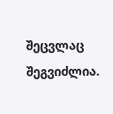შეცვლაც შეგვიძლია.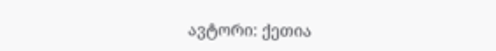ავტორი: ქეთია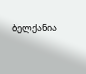ბელქანია